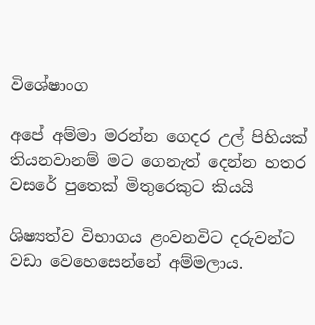විශේෂාංග

අපේ අම්මා මරන්න ගෙදර උල් පිහියක් තියනවානම් මට ගෙනැත් දෙන්න හතර වසරේ පුතෙක් මිතුරෙකුට කියයි

ශිෂ්‍යත්ව විභාගය ළංවනවිට දරුවන්ට වඩා වෙහෙසෙන්නේ අම්මලාය.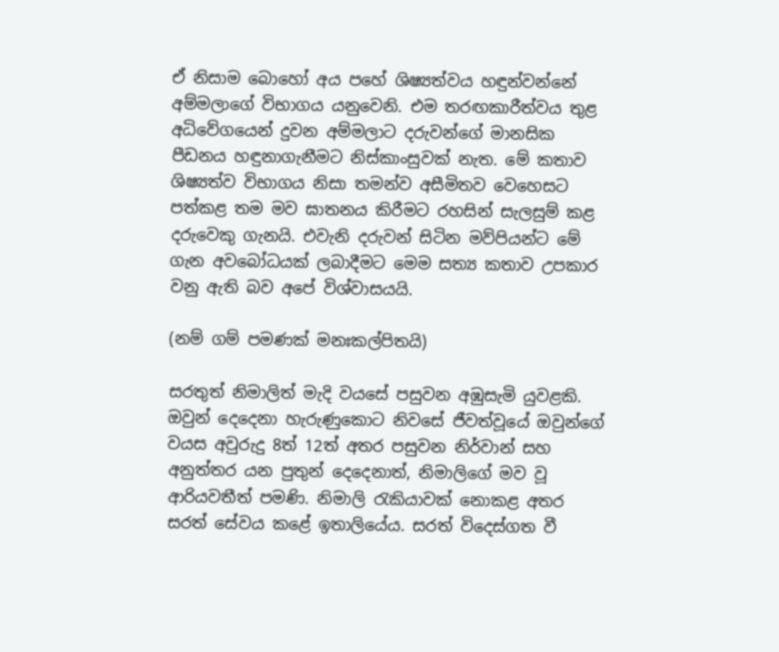ඒ නිසාම බොහෝ අය පහේ ශිෂ්‍යත්වය හඳුන්වන්නේ අම්මලාගේ විභාගය යනුවෙනි. එම තරඟකාරීත්වය තුළ අධිවේගයෙන් දුවන අම්මලාට දරුවන්ගේ මානසික පීඩනය හඳුනාගැනීමට නිස්කාංසුවක් නැත. මේ කතාව ශිෂ්‍යත්ව විභාගය නිසා තමන්ව අසීමිතව වෙහෙසට පත්කළ තම මව ඝාතනය කිරීමට රහසින් සැලසුම් කළ දරුවෙකු ගැනයි. එවැනි දරුවන් සිටින මව්පියන්ට මේ ගැන අවබෝධයක් ලබාදීමට මෙම සත්‍ය කතාව උපකාර වනු ඇති බව අපේ විශ්වාසයයි.

(නම් ගම් පමණක් මනඃකල්පිතයි)

සරතුත් නිමාලිත් මැදි වයසේ පසුවන අඹුසැමි යුවළකි. ඔවුන් දෙදෙනා හැරුණුකොට නිවසේ ජීවත්වූයේ ඔවුන්ගේ වයස අවුරුදු 8ත් 12ත් අතර පසුවන නිර්වාන් සහ අනුත්තර යන පුතුන් දෙදෙනාත්, නිමාලිගේ මව වූ ආරියවතීත් පමණි. නිමාලි රැකියාවක් නොකළ අතර සරත් සේවය කළේ ඉතාලියේය. සරත් විදෙස්ගත වී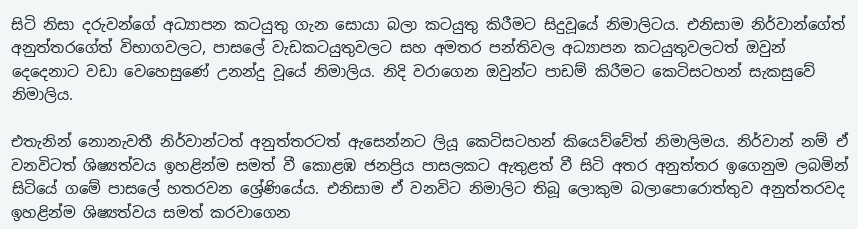සිටි නිසා දරුවන්ගේ අධ්‍යාපන කටයුතු ගැන සොයා බලා කටයුතු කිරීමට සිදුවූයේ නිමාලිටය. එනිසාම නිර්වාන්ගේත් අනුත්තරගේත් විභාගවලට, පාසලේ වැඩකටයුතුවලට සහ අමතර පන්තිවල අධ්‍යාපන කටයුතුවලටත් ඔවුන් දෙදෙනාට වඩා වෙහෙසුණේ උනන්දු වූයේ නිමාලිය. නිදි වරාගෙන ඔවුන්ට පාඩම් කිරීමට කෙටිසටහන් සැකසුවේ නිමාලිය.

එතැනින් නොනැවතී නිර්වාන්ටත් අනුත්තරටත් ඇසෙන්නට ලියූ කෙටිසටහන් කියෙව්වේත් නිමාලිමය. නිර්වාන් නම් ඒ වනවිටත් ශිෂ්‍යත්වය ඉහළින්ම සමත් වී කොළඹ ජනප්‍රිය පාසලකට ඇතුළත් වී සිටි අතර අනුත්තර ඉගෙනුම ලබමින් සිටියේ ගමේ පාසලේ හතරවන ශ්‍රේණියේය. එනිසාම ඒ වනවිට නිමාලිට තිබූ ලොකුම බලාපොරොත්තුව අනුත්තරවද ඉහළින්ම ශිෂ්‍යත්වය සමත් කරවාගෙන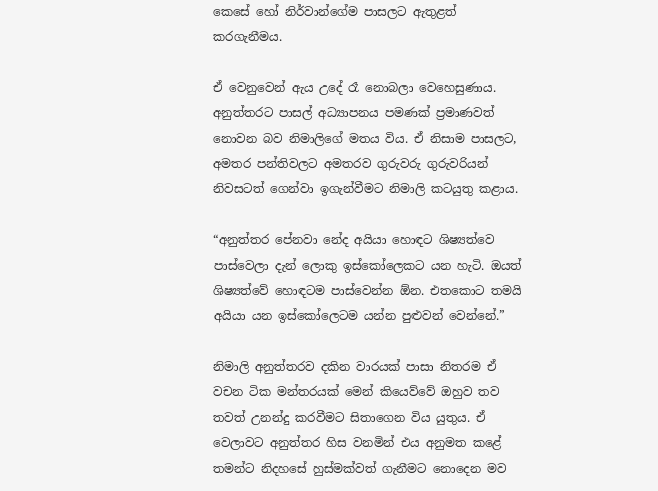කෙසේ හෝ නිර්වාන්ගේම පාසලට ඇතුළත් කරගැනීමය.

ඒ වෙනුවෙන් ඇය උදේ රෑ නොබලා වෙහෙසුණාය. අනුත්තරට පාසල් අධ්‍යාපනය පමණක් ප්‍රමාණවත් නොවන බව නිමාලිගේ මතය විය. ඒ නිසාම පාසලට, අමතර පන්තිවලට අමතරව ගුරුවරු ගුරුවරියන් නිවසටත් ගෙන්වා ඉගැන්වීමට නිමාලි කටයුතු කළාය.

“අනුත්තර පේනවා නේද අයියා හොඳට ශිෂ්‍යත්වෙ පාස්වෙලා දැන් ලොකු ඉස්කෝලෙකට යන හැටි. ඔයත් ශිෂ්‍යත්වේ හොඳටම පාස්වෙන්න ඕන. එතකොට තමයි අයියා යන ඉස්කෝලෙටම යන්න පුළුවන් වෙන්නේ.”

නිමාලි අනුත්තරව දකින වාරයක් පාසා නිතරම ඒ වචන ටික මන්තරයක් මෙන් කියෙව්වේ ඔහුව තව තවත් උනන්දු කරවීමට සිතාගෙන විය යුතුය. ඒ වෙලාවට අනුත්තර හිස වනමින් එය අනුමත කළේ තමන්ට නිදහසේ හුස්මක්වත් ගැනීමට නොදෙන මව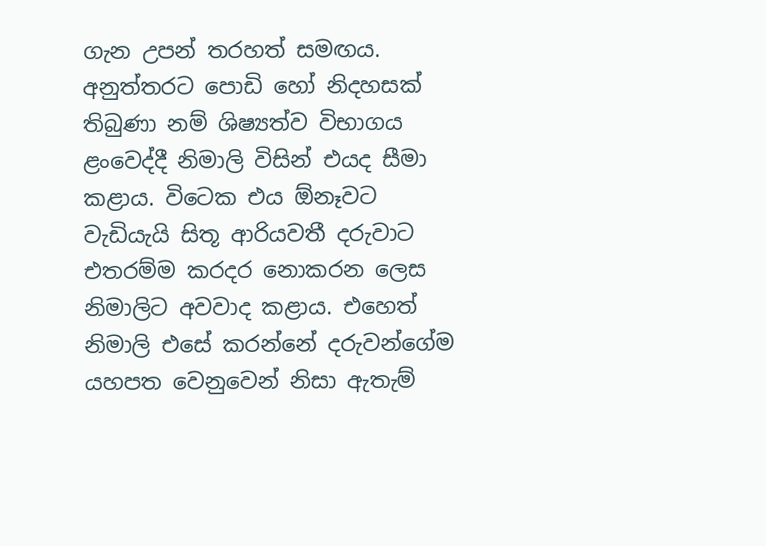ගැන උපන් තරහත් සමඟය. අනුත්තරට පොඩි හෝ නිදහසක් තිබුණා නම් ශිෂ්‍යත්ව විභාගය ළංවෙද්දී නිමාලි විසින් එයද සීමා කළාය. විටෙක එය ඕනෑවට වැඩියැයි සිතූ ආරියවතී දරුවාට එතරම්ම කරදර නොකරන ලෙස නිමාලිට අවවාද කළාය. එහෙත් නිමාලි එසේ කරන්නේ දරුවන්ගේම යහපත වෙනුවෙන් නිසා ඇතැම්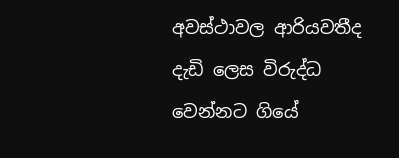අවස්ථාවල ආරියවතීද දැඩි ලෙස විරුද්ධ වෙන්නට ගියේ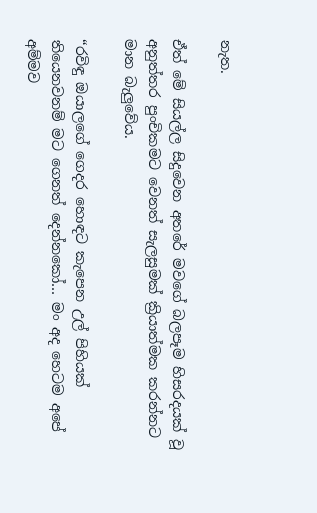නැත.

ඒත් මේ සියල්ල සිදුවෙන අතරේ මවගේ බලපෑම හිසරදයක් වූ අනුත්තර පුංචිකමට වෙනත් සැලසුමක් ක්‍රියාත්මක කරන්නට මාන බැලුවේය.

“රවිඳු ඔයාලගේ ගෙදර හොඳට කැපෙන උල් පිහියක් තියෙනවනම් මට ගෙනත් දෙන්නකෝ… මං අද හෙටම අපේ අම්මව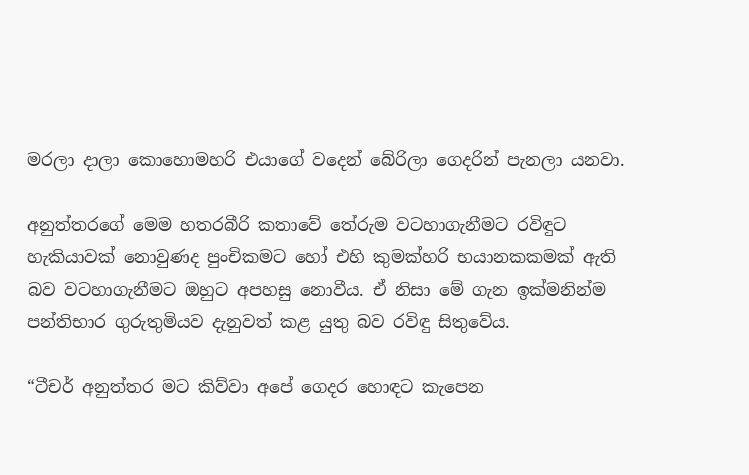මරලා දාලා කොහොමහරි එයාගේ වදෙන් බේරිලා ගෙදරින් පැනලා යනවා.

අනුත්තරගේ මෙම හතරබීරි කතාවේ තේරුම වටහාගැනීමට රවිඳුට හැකියාවක් නොවුණද පුංචිකමට හෝ එහි කුමක්හරි භයානකකමක් ඇති බව වටහාගැනීමට ඔහුට අපහසු නොවීය. ඒ නිසා මේ ගැන ඉක්මනින්ම පන්තිභාර ගුරුතුමියව දැනුවත් කළ යුතු බව රවිඳු සිතුවේය.

“ටීචර් අනුත්තර මට කිව්වා අපේ ගෙදර හොඳට කැපෙන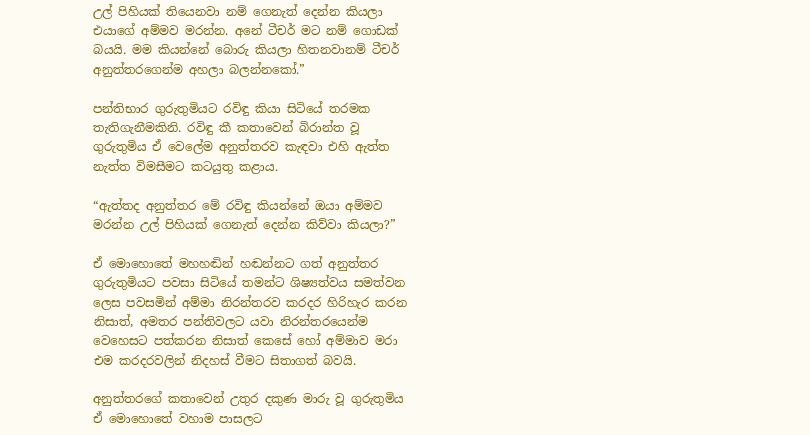උල් පිහියක් තියෙනවා නම් ගෙනැත් දෙන්න කියලා එයාගේ අම්මව මරන්න. අනේ ටීචර් මට නම් ගොඩක් බයයි. මම කියන්නේ බොරු කියලා හිතනවානම් ටීචර් අනුත්තරගෙන්ම අහලා බලන්නකෝ.”

පන්තිභාර ගුරුතුමියට රවිඳු කියා සිටියේ තරමක තැතිගැනීමකිනි. රවිඳු කී කතාවෙන් බිරාන්ත වූ ගුරුතුමිය ඒ වෙලේම අනුත්තරව කැඳවා එහි ඇත්ත නැත්ත විමසීමට කටයුතු කළාය.

“ඇත්තද අනුත්තර මේ රවිඳු කියන්නේ ඔයා අම්මව මරන්න උල් පිහියක් ගෙනැත් දෙන්න කිව්වා කියලා?”

ඒ මොහොතේ මහහඬින් හඬන්නට ගත් අනුත්තර ගුරුතුමියට පවසා සිටියේ තමන්ට ශිෂ්‍යත්වය සමත්වන ලෙස පවසමින් අම්මා නිරන්තරව කරදර හිරිහැර කරන නිසාත්, අමතර පන්තිවලට යවා නිරන්තරයෙන්ම වෙහෙසට පත්කරන නිසාත් කෙසේ හෝ අම්මාව මරා එම කරදරවලින් නිදහස් වීමට සිතාගත් බවයි.

අනුත්තරගේ කතාවෙන් උතුර දකුණ මාරු වූ ගුරුතුමිය ඒ මොහොතේ වහාම පාසලට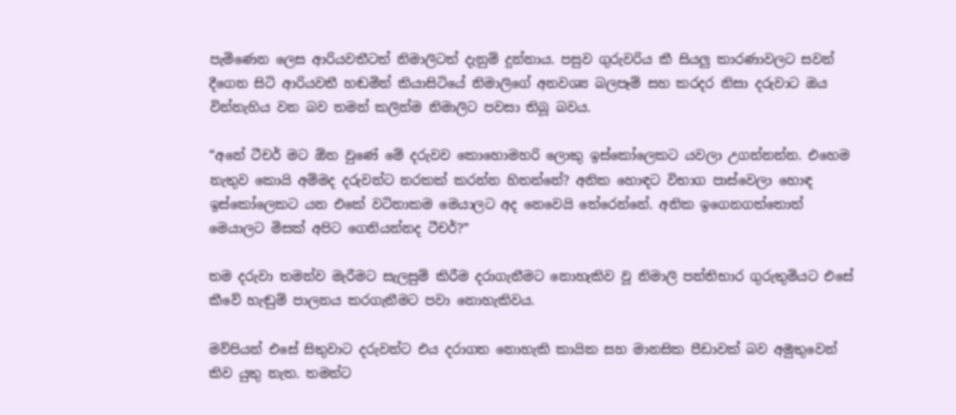පැමිණෙන ලෙස ආරියවතීටත් නිමාලිටත් දැනුම් දුන්නාය. පසුව ගුරුවරිය කී සියලු කාරණාවලට සවන් දීගෙන සිටි ආරියවතී හඬමින් කියාසිටියේ නිමාලිගේ අනවශ්‍ය බලපෑම් සහ කරදර නිසා දරුවාට ඔය වින්නැහිය වන බව තමන් කලින්ම නිමාලිට පවසා තිබූ බවය.

“අනේ ටීචර් මට ඕන වුණේ මේ දරුවව කොහොමහරි ලොකු ඉස්කෝලෙකට යවලා උගන්නන්න. එහෙම නැතුව කොයි අම්මද දරුවන්ට නරකක් කරන්න හිතන්නේ? අනික හොඳට විභාග පාස්වෙලා හොඳ ඉස්කෝලෙකට යන එකේ වටිනාකම මෙයාලට අද නෙවෙයි තේරෙන්නේ. අනික ඉගෙනගත්තොත් මෙයාලට මිසක් අපිට ගෙනියන්නද ටීචර්?”

තම දරුවා තමන්ව මැරීමට සැලසුම් කිරීම දරාගැනීමට නොහැකිව වූ නිමාලි පන්තිභාර ගුරුතුමියට එසේ කීවේ හැඬුම් පාලනය කරගැනීමට පවා නොහැකිවය.

මව්පියන් එසේ සිතුවා‌ට දරුවන්ට එය දරාගත නොහැකි කායික සහ මානසික පීඩාවක් බව අමුතුවෙන් කිව යුතු නැත. තමන්ට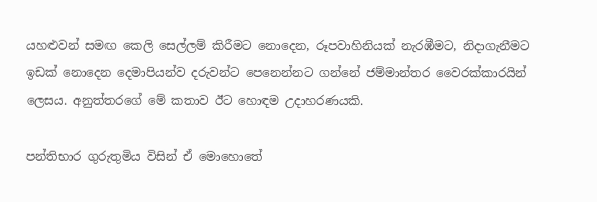යහළුවන් සමඟ කෙලි සෙල්ලම් කිරීමට නොදෙන, රූපවාහිනියක් නැරඹීමට, නිදාගැනීමට ඉඩක් නොදෙන දෙමාපියන්ව දරුවන්ට පෙනෙන්නට ගන්නේ ජම්මාන්තර වෛරක්කාරයින් ලෙසය. අනුත්තරගේ මේ කතාව ඊට හොඳම උදාහරණයකි.

පන්තිභාර ගුරුතුමිය විසින් ඒ මොහොතේ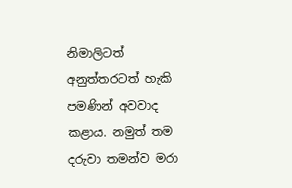නිමාලිටත් අනුත්තරටත් හැකි පමණින් අවවාද කළාය. නමුත් තම දරුවා තමන්ව මරා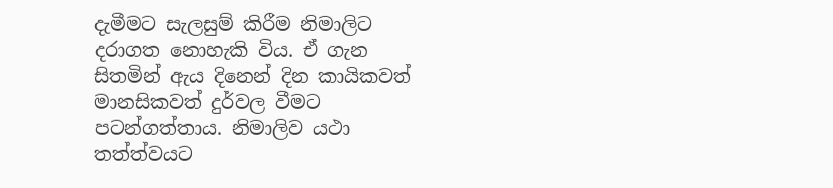දැමීමට සැලසුම් කිරීම නිමාලිට දරාගත නොහැකි විය. ඒ ගැන සිතමින් ඇය දිනෙන් දින කායිකවත් මානසිකවත් දුර්වල වීමට පටන්ගත්තාය. නිමාලිව යථා තත්ත්වයට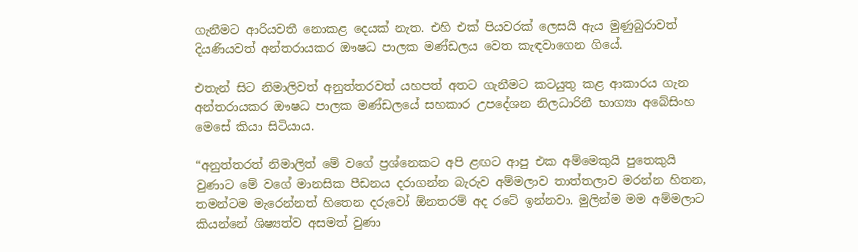ගැනීමට ආරියවතී නොකළ දෙයක් නැත. එහි එක් පියවරක් ලෙසයි ඇය මුණුබුරාවත් දියණියවත් අන්තරායකර ඖෂධ පාලක මණ්ඩලය වෙත කැඳවාගෙන ගියේ.

එතැන් සිට නිමාලිවත් අනුත්තරවත් යහපත් අතට ගැනීමට කටයුතු කළ ආකාරය ගැන අන්තරායකර ඖෂධ පාලක මණ්ඩලයේ සහකාර උපදේශන නිලධාරිනී භාග්‍යා අබේසිංහ මෙසේ කියා සිටියාය.

“අනුත්තරත් නිමාලිත් මේ වගේ ප්‍රශ්නෙකට අපි ළඟට ආපු එක අම්මෙකුයි පුතෙකුයි වුණාට මේ වගේ මානසික පීඩනය දරාගන්න බැරුව අම්මලාව තාත්තලාව මරන්න හිතන, තමන්ටම මැරෙන්නත් හිතෙන දරුවෝ ඕනතරම් අද රටේ ඉන්නවා. මුලින්ම මම අම්මලාට කියන්නේ ශිෂ්‍යත්ව අසමත් වුණා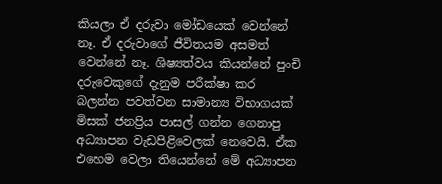කියලා ඒ දරුවා මෝඩයෙක් වෙන්නේ නෑ. ඒ දරුවාගේ ජීවිතයම අසමත් වෙන්නේ නෑ. ශිෂ්‍යත්වය කියන්නේ පුංචි දරුවෙකුගේ දැනුම පරීක්ෂා කර බලන්න පවත්වන සාමාන්‍ය විභාගයක් මිසක් ජනප්‍රිය පාසල් ගන්න ගෙනාපු අධ්‍යාපන වැඩපිළිවෙලක් නෙවෙයි. ඒක එහෙම වෙලා තියෙන්නේ මේ අධ්‍යාපන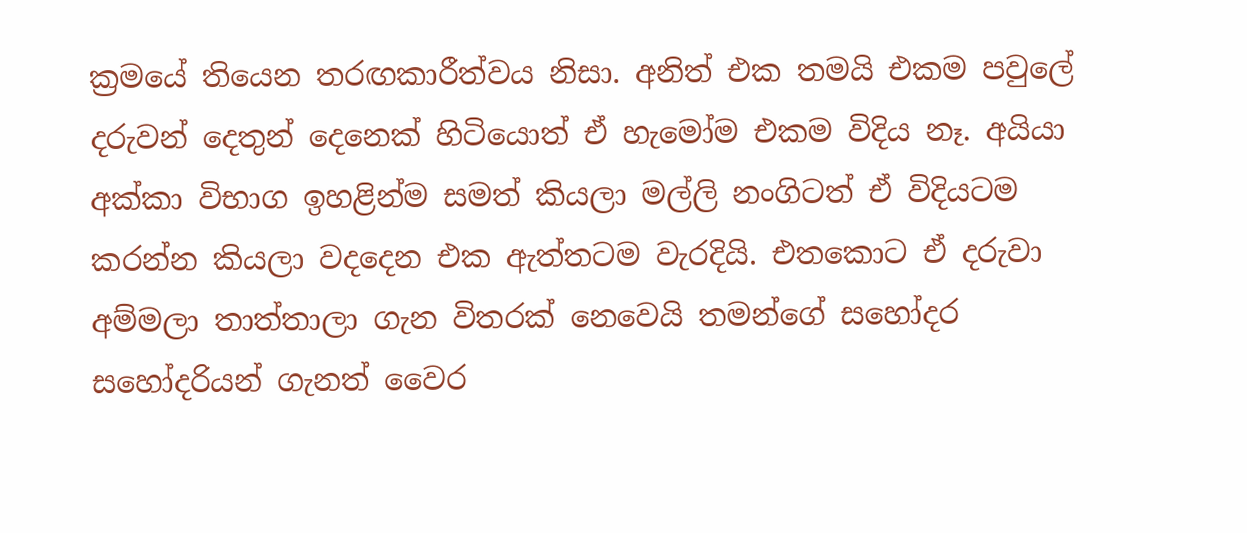ක්‍රමයේ තියෙන තරඟකාරීත්වය නිසා. අනිත් එක තමයි එකම පවුලේ දරුවන් දෙතුන් දෙනෙක් හිටියොත් ඒ හැමෝම එකම විදිය නෑ. අයියා අක්කා විභාග ඉහළින්ම සමත් කියලා මල්ලි නංගිටත් ඒ විදියටම කරන්න කියලා වදදෙන එක ඇත්තටම වැරදියි. එතකොට ඒ දරුවා අම්මලා තාත්තාලා ගැන විතරක් නෙවෙයි තමන්ගේ සහෝදර සහෝදරියන් ගැනත් වෛර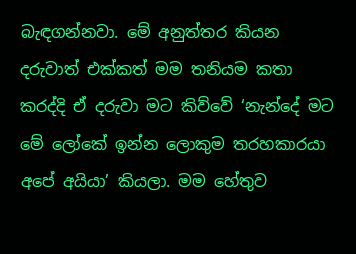බැඳගන්නවා. මේ අනුත්තර කියන දරුවාත් එක්කත් මම තනියම කතා කරද්දි ඒ දරුවා මට කිව්වේ ‘නැන්දේ මට මේ ලෝකේ ඉන්න ලොකුම තරහකාරයා අපේ අයියා’ කියලා. මම හේතුව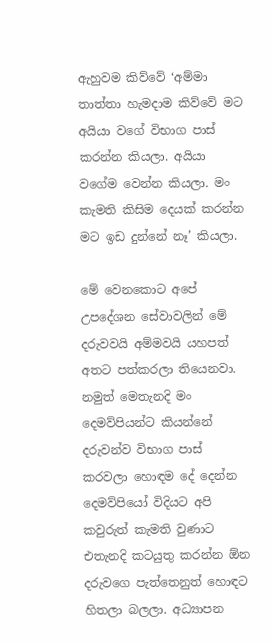ඇහුවම කිව්වේ ‘අම්මා තාත්තා හැමදාම කිව්වේ මට අයියා වගේ විභාග පාස් කරන්න කියලා. අයියා වගේම වෙන්න කියලා. මං කැමති කිසිම දෙයක් කරන්න මට ඉඩ දුන්නේ නෑ’ කියලා.

මේ වෙනකොට අපේ උපදේශන සේවාවලින් මේ දරුවවයි අම්මවයි යහපත් අතට පත්කරලා තියෙනවා. නමුත් මෙතැනදි මං දෙමව්පියන්ට කියන්නේ දරුවන්ව විභාග පාස් කරවලා හොඳම දේ දෙන්න දෙමව්පියෝ විදියට අපි කවුරුත් කැමති වුණාට එතැනදි කටයුතු කරන්න ඕන දරුවගෙ පැත්තෙනුත් හොඳට හිතලා බලලා. අධ්‍යාපන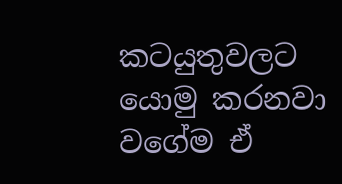කටයුතුවලට යොමු කරනවා වගේම ඒ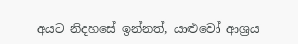අයට නිදහසේ ඉන්නත්, යාළුවෝ ආශ්‍රය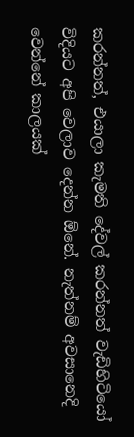කරන්නත්, එයාලා කැමති දේවල් කරන්නත් වැඩිහිටියෝ විදියට අපි වෙලාව දෙන්න ඕනේ. නැත්නම් අවසානෙදි වෙන්නේ කාලයක්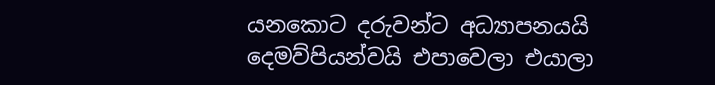යනකොට දරුවන්ට අධ්‍යාපනයයි දෙමව්පියන්වයි එපාවෙලා එයාලා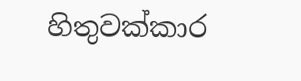හිතුවක්කාර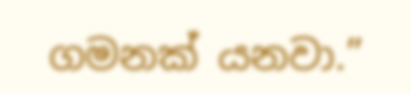ගමනක් යනවා.”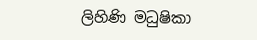ලිහිණි මධුෂිකා